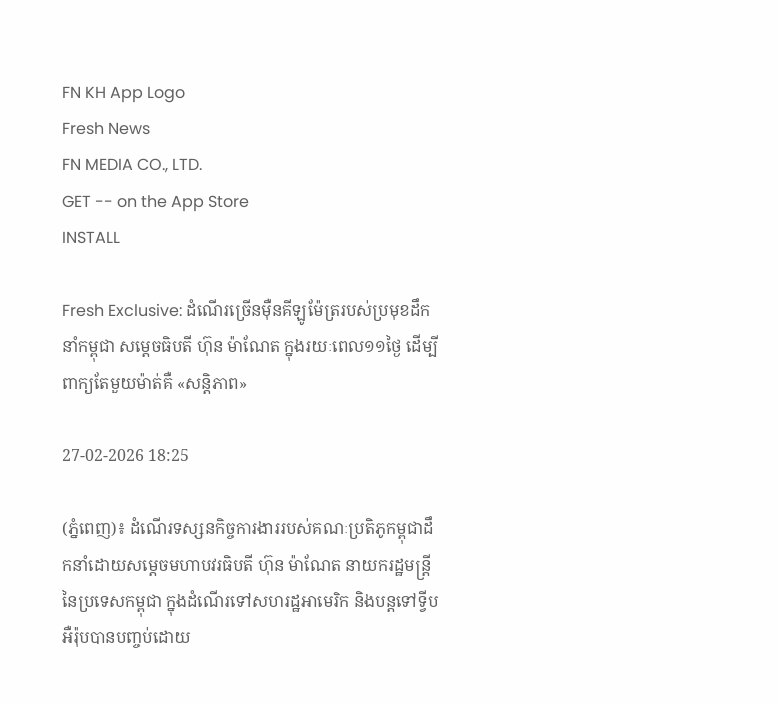FN KH App Logo
Fresh News
FN MEDIA CO., LTD.
GET -- on the App Store
INSTALL

Fresh Exclusive: ដំណើរច្រើនម៉ឺនគីឡូម៉ែត្ររបស់ប្រមុខដឹកនាំកម្ពុជា សម្តេចធិបតី ហ៊ុន ម៉ាណែត ក្នុងរយៈពេល១១ថ្ងៃ ដើម្បីពាក្យតែមួយម៉ាត់គឺ «សន្តិភាព»

27-02-2026 18:25

(ភ្នំពេញ)៖ ដំណើរទស្សនកិច្ចការងាររបស់គណៈប្រតិភូកម្ពុជាដឹកនាំដោយសម្តេចមហាបវរធិបតី ហ៊ុន ម៉ាណែត នាយករដ្ឋមន្ត្រីនៃប្រទេសកម្ពុជា ក្នុងដំណើរទៅសហរដ្ឋអាមេរិក និងបន្តទៅទ្វីបអឺរ៉ុបបានបញ្ចប់ដោយ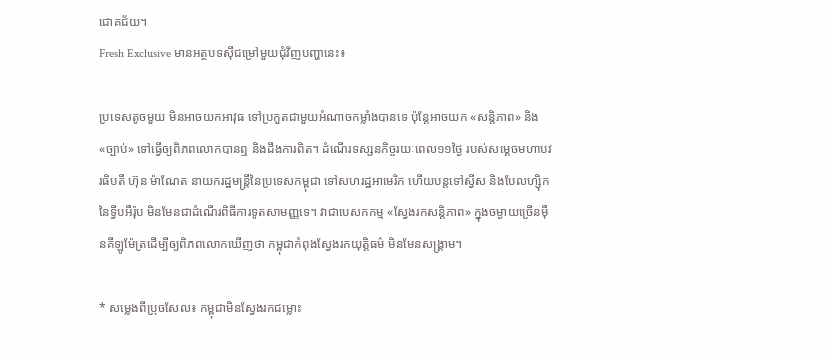ជោគជ័យ។
Fresh Exclusive មានអត្ថបទស៊ីជម្រៅមួយជុំវិញបញ្ហានេះ៖

ប្រទេសតូចមួយ មិនអាចយកអាវុធ ទៅប្រកួតជាមួយអំណាចកម្លាំងបានទេ ប៉ុន្តែអាចយក «សន្តិភាព» និង «ច្បាប់» ទៅធ្វើឲ្យពិភពលោកបានឮ និងដឹងការពិត។ ដំណើរទស្សនកិច្ចរយៈពេល១១ថ្ងៃ របស់សម្តេចមហាបវរធិបតី ហ៊ុន ម៉ាណែត នាយករដ្ឋមន្ត្រីនៃប្រទេសកម្ពុជា ទៅសហរដ្ឋអាមេរិក ហើយបន្តទៅស្វីស និងបែលហ្ស៊ិក នៃទ្វីបអឺរ៉ុប មិនមែនជាដំណើរពិធីការទូតសាមញ្ញទេ។ វាជាបេសកកម្ម «ស្វែងរកសន្តិភាព» ក្នុងចម្ងាយច្រើនម៉ឺនគីឡូម៉ែត្រដើម្បីឲ្យពិភពលោកឃើញថា កម្ពុជាកំពុងស្វែងរកយុត្តិធម៌ មិនមែនសង្គ្រាម។

* សម្លេងពីប្រុចសែល៖ កម្ពុជាមិនស្វែងរកជម្លោះ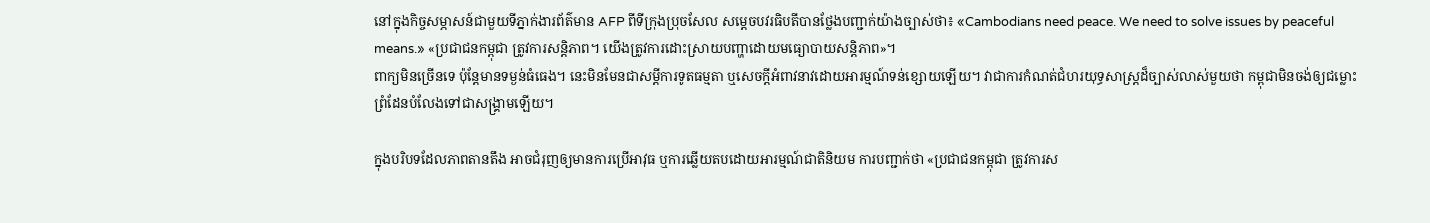នៅក្នុងកិច្ចសម្ភាសន៍ជាមួយទីភ្នាក់ងារព័ត៌មាន AFP ពីទីក្រុងប្រុចសែល សម្តេចបវរធិបតីបានថ្លែងបញ្ជាក់យ៉ាងច្បាស់ថា៖ «Cambodians need peace. We need to solve issues by peaceful means.» «ប្រជាជនកម្ពុជា ត្រូវការសន្តិភាព។ យើងត្រូវការដោះស្រាយបញ្ហាដោយមធ្យោបាយសន្តិភាព»។
ពាក្យមិនច្រើនទេ ប៉ុន្តែមានទម្ងន់ធំធេង។ នេះមិនមែនជាសម្តីការទូតធម្មតា ឬសេចក្តីអំពាវនាវដោយអារម្មណ៍ទន់ខ្សោយឡើយ។ វាជាការកំណត់ជំហរយុទ្ធសាស្ត្រដ៏ច្បាស់លាស់មួយថា កម្ពុជាមិនចង់ឲ្យជម្លោះព្រំដែនបំលែងទៅជាសង្គ្រាមឡើយ។

ក្នុងបរិបទដែលភាពតានតឹង អាចជំរុញឲ្យមានការប្រើអាវុធ ឬការឆ្លើយតបដោយអារម្មណ៍ជាតិនិយម ការបញ្ជាក់ថា «ប្រជាជនកម្ពុជា ត្រូវការស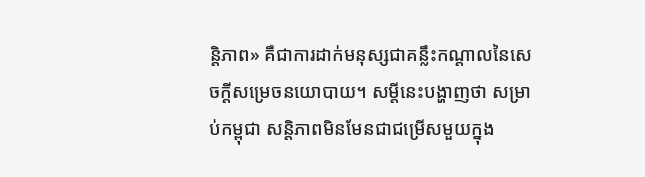ន្តិភាព» គឺជាការដាក់មនុស្សជាគន្លឹះកណ្តាលនៃសេចក្តីសម្រេចនយោបាយ។ សម្តីនេះបង្ហាញថា សម្រាប់កម្ពុជា សន្តិភាពមិនមែនជាជម្រើសមួយក្នុង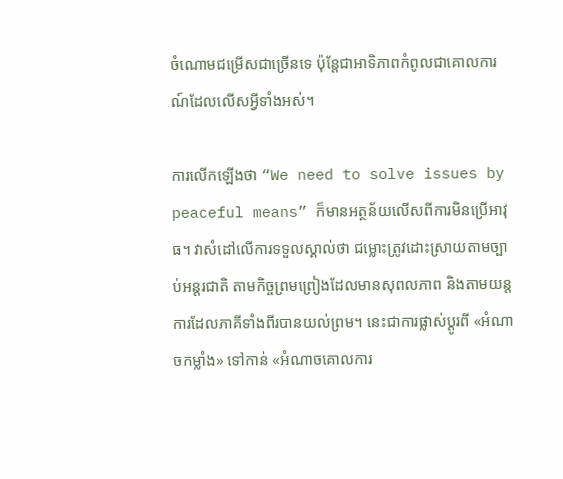ចំណោមជម្រើសជាច្រើនទេ ប៉ុន្តែជាអាទិភាពកំពូលជាគោលការណ៍ដែលលើសអ្វីទាំងអស់។

ការលើកឡើងថា “We need to solve issues by peaceful means” ក៏មានអត្ថន័យលើសពីការមិនប្រើអាវុធ។ វាសំដៅលើការទទួលស្គាល់ថា ជម្លោះត្រូវដោះស្រាយតាមច្បាប់អន្តរជាតិ តាមកិច្ចព្រមព្រៀងដែលមានសុពលភាព និងតាមយន្តការដែលភាគីទាំងពីរបានយល់ព្រម។ នេះជាការផ្លាស់ប្តូរពី «អំណាចកម្លាំង» ទៅកាន់ «អំណាចគោលការ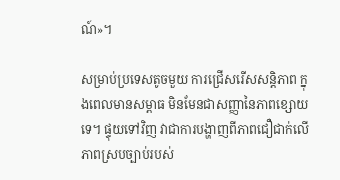ណ៍»។

សម្រាប់ប្រទេសតូចមួយ ការជ្រើសរើសសន្តិភាព ក្នុងពេលមានសម្ពាធ មិនមែនជាសញ្ញានៃភាពខ្សោយទេ។ ផ្ទុយទៅវិញ វាជាការបង្ហាញពីភាពជឿជាក់លើភាពស្របច្បាប់របស់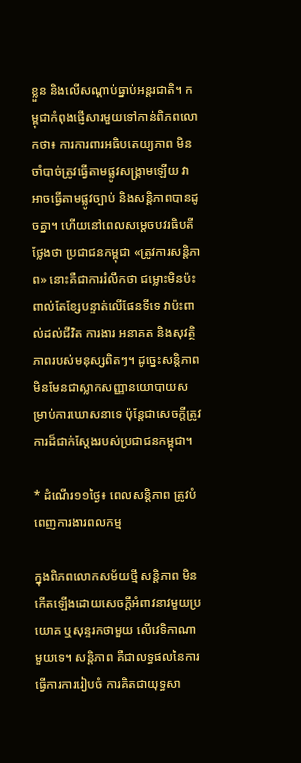ខ្លួន និងលើសណ្តាប់ធ្នាប់អន្តរជាតិ។ កម្ពុជាកំពុងផ្ញើសារមួយទៅកាន់ពិភពលោកថា៖ ការការពារអធិបតេយ្យភាព មិនចាំបាច់ត្រូវធ្វើតាមផ្លូវសង្គ្រាមឡើយ វាអាចធ្វើតាមផ្លូវច្បាប់ និងសន្តិភាពបានដូចគ្នា។ ហើយនៅពេលសម្តេចបវរធិបតីថ្លែងថា ប្រជាជនកម្ពុជា «ត្រូវការសន្តិភាព» នោះគឺជាការរំលឹកថា ជម្លោះមិនប៉ះពាល់តែខ្សែបន្ទាត់លើផែនទីទេ វាប៉ះពាល់ដល់ជីវិត ការងារ អនាគត និងសុវត្ថិភាពរបស់មនុស្សពិតៗ។ ដូច្នេះសន្តិភាព មិនមែនជាស្លាកសញ្ញានយោបាយសម្រាប់ការឃោសនាទេ ប៉ុន្តែជាសេចក្តីត្រូវការដ៏ជាក់ស្តែងរបស់ប្រជាជនកម្ពុជា។

* ដំណើរ១១ថ្ងៃ៖ ពេលសន្តិភាព ត្រូវបំពេញការងារពលកម្ម

ក្នុងពិភពលោកសម័យថ្មី សន្តិភាព មិនកើតឡើងដោយសេចក្តីអំពាវនាវមួយប្រយោគ ឬសុន្ទរកថាមួយ លើវេទិកាណាមួយទេ។ សន្តិភាព គឺជាលទ្ធផលនៃការធ្វើការការរៀបចំ ការគិតជាយុទ្ធសា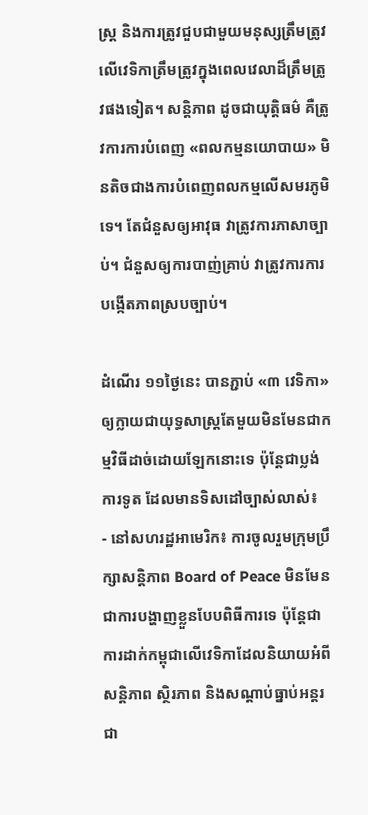ស្ត្រ និងការត្រូវជួបជាមួយមនុស្សត្រឹមត្រូវ លើវេទិកាត្រឹមត្រូវក្នុងពេលវេលាដ៏ត្រឹមត្រូវផងទៀត។ សន្តិភាព ដូចជាយុត្តិធម៌ គឺត្រូវការការបំពេញ «ពលកម្មនយោបាយ» មិនតិចជាងការបំពេញពលកម្មលើសមរភូមិទេ។ តែជំនួសឲ្យអាវុធ វាត្រូវការភាសាច្បាប់។ ជំនួសឲ្យការបាញ់គ្រាប់ វាត្រូវការការបង្កើតភាពស្របច្បាប់។

ដំណើរ ១១ថ្ងៃនេះ បានភ្ជាប់ «៣ វេទិកា» ឲ្យក្លាយជាយុទ្ធសាស្ត្រតែមួយមិនមែនជាកម្មវិធីដាច់ដោយឡែកនោះទេ ប៉ុន្តែជាប្លង់ការទូត ដែលមានទិសដៅច្បាស់លាស់៖
- នៅសហរដ្ឋអាមេរិក៖ ការចូលរួមក្រុមប្រឹក្សាសន្តិភាព Board of Peace មិនមែនជាការបង្ហាញខ្លួនបែបពិធីការទេ ប៉ុន្តែជាការដាក់កម្ពុជាលើវេទិកាដែលនិយាយអំពីសន្តិភាព ស្ថិរភាព និងសណ្តាប់ធ្នាប់អន្តរជា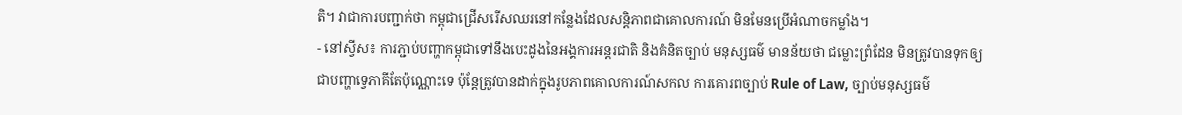តិ។ វាជាការបញ្ជាក់ថា កម្ពុជាជ្រើសរើសឈរនៅកន្លែងដែលសន្តិភាពជាគោលការណ៍ មិនមែនប្រើអំណាចកម្លាំង។
- នៅស្វីស៖ ការភ្ជាប់បញ្ហាកម្ពុជាទៅនឹងបេះដូងនៃអង្គការអន្តរជាតិ និងគំនិតច្បាប់ មនុស្សធម៌ មានន័យថា ជម្លោះព្រំដែន មិនត្រូវបានទុកឲ្យជាបញ្ហាទ្វេភាគីតែប៉ុណ្ណោះទេ ប៉ុន្តែត្រូវបានដាក់ក្នុងរូបភាពគោលការណ៍សកល ការគោរពច្បាប់ Rule of Law, ច្បាប់មនុស្សធម៌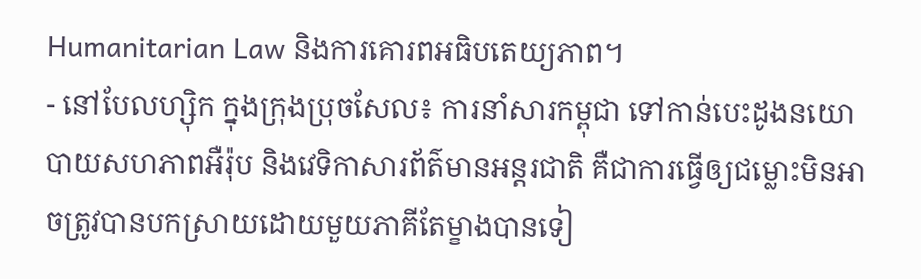Humanitarian Law និងការគោរពអធិបតេយ្យភាព។
- នៅបែលហ្ស៊ិក ក្នុងក្រុងប្រុចសែល៖ ការនាំសារកម្ពុជា ទៅកាន់បេះដូងនយោបាយសហភាពអឺរ៉ុប និងវេទិកាសារព័ត៌មានអន្តរជាតិ គឺជាការធ្វើឲ្យជម្លោះមិនអាចត្រូវបានបកស្រាយដោយមួយភាគីតែម្ខាងបានទៀ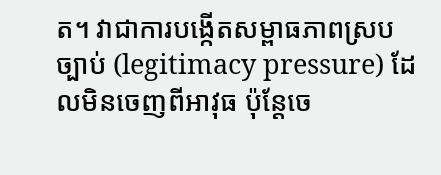ត។ វាជាការបង្កើតសម្ពាធភាពស្របច្បាប់ (legitimacy pressure) ដែលមិនចេញពីអាវុធ ប៉ុន្តែចេ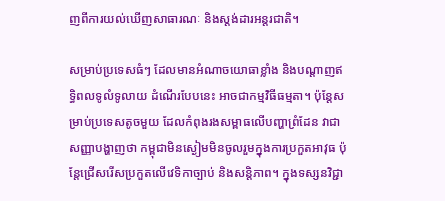ញពីការយល់ឃើញសាធារណៈ និងស្តង់ដារអន្តរជាតិ។

សម្រាប់ប្រទេសធំៗ ដែលមានអំណាចយោធាខ្លាំង និងបណ្តាញឥទ្ធិពលទូលំទូលាយ ដំណើរបែបនេះ អាចជាកម្មវិធីធម្មតា។ ប៉ុន្តែសម្រាប់ប្រទេសតូចមួយ ដែលកំពុងរងសម្ពាធលើបញ្ហាព្រំដែន វាជាសញ្ញាបង្ហាញថា កម្ពុជាមិនស្ងៀមមិនចូលរួមក្នុងការប្រកួតអាវុធ ប៉ុន្តែជ្រើសរើសប្រកួតលើវេទិកាច្បាប់ និងសន្តិភាព។ ក្នុងទស្សនវិជ្ជា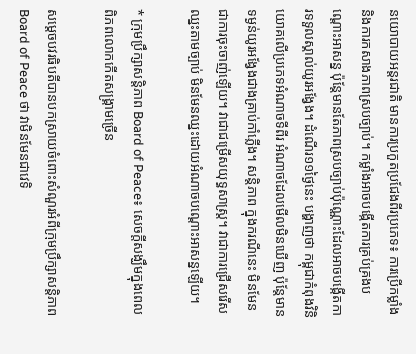នយោបាយអន្តរជាតិ មានការប្រកួតប្រជែងពីរប្រភេទ៖ ការប្រើកម្លាំង និងការកសាងភាពស្របច្បាប់។ កម្លាំងអាចបង្កើតការគ្រប់គ្រងបណ្តោះអាសន្ន ប៉ុន្តែមានតែភាពស្របច្បាប់ប៉ុណ្ណោះដែលអាចបង្កើតការទទួលស្គាល់យូរអង្វែង។ ដំណើរ១១ថ្ងៃនេះ បង្ហាញថា កម្ពុជាកំពុងវិនិយោគលើប្រភេទអំណាចទីពីរ អំណាចដែលមើលមិនឃើញ ប៉ុន្តែមានទម្ងន់យូរអង្វែងជាងគ្រាប់កាំភ្លើង។ សន្តិភាព ក្នុងករណីនេះ មិនមែនជាការចុះចាញ់ឡើយ។ វាជាជម្រើសយុទ្ធសាស្ត្រ។ វាជាការជ្រើសរើសឈ្នះតាមច្បាប់ មិនមែនឈ្នះដោយអំណាចបណ្ដោះអាសន្នឡើយ។

* ក្រុមប្រឹក្សាសន្តិភាព Board of Peace៖ សេចក្តីសង្ឃឹមក្នុងពេលពិភពលោកកើតសង្គ្រាមច្រើន

សម្តេចបវរធិបតីបានបកស្រាយចំពោះសំណួរអំពីក្រុមប្រឹក្សាសន្តិភាព Board of Peace ថា វាមិនមែនជាវេទិ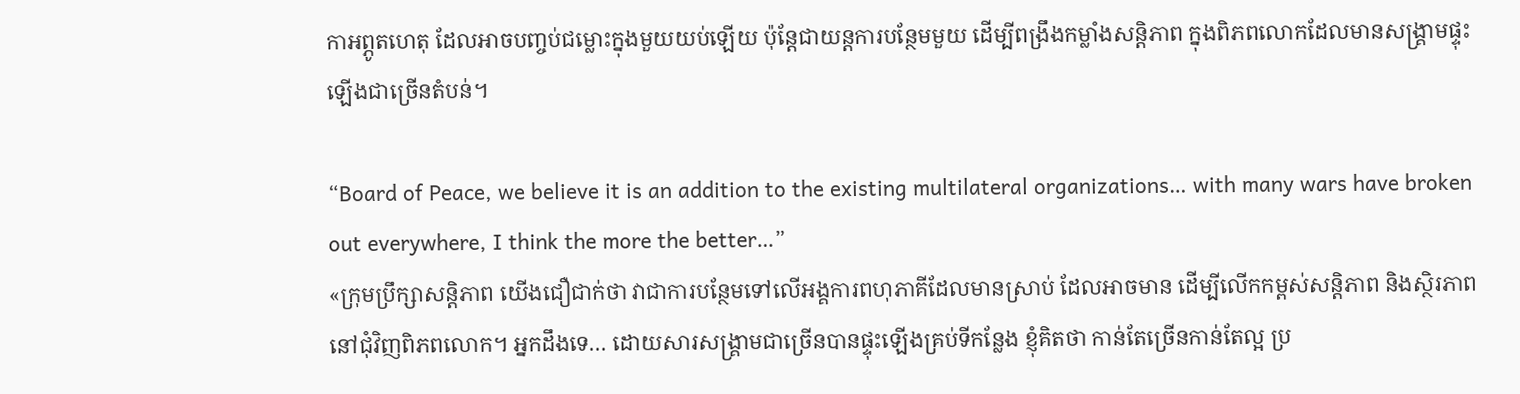កាអព្ភូតហេតុ ដែលអាចបញ្ចប់ជម្លោះក្នុងមួយយប់ឡើយ ប៉ុន្តែជាយន្តការបន្ថែមមួយ ដើម្បីពង្រឹងកម្លាំងសន្តិភាព ក្នុងពិភពលោកដែលមានសង្គ្រាមផ្ទុះឡើងជាច្រើនតំបន់។

“Board of Peace, we believe it is an addition to the existing multilateral organizations… with many wars have broken out everywhere, I think the more the better…”
«ក្រុមប្រឹក្សាសន្តិភាព យើងជឿជាក់ថា វាជាការបន្ថែមទៅលើអង្គការពហុភាគីដែលមានស្រាប់ ដែលអាចមាន ដើម្បីលើកកម្ពស់សន្តិភាព និងស្ថិរភាពនៅជុំវិញពិភពលោក។ អ្នកដឹងទេ… ដោយសារសង្គ្រាមជាច្រើនបានផ្ទុះឡើងគ្រប់ទីកន្លែង ខ្ញុំគិតថា កាន់តែច្រើនកាន់តែល្អ ប្រ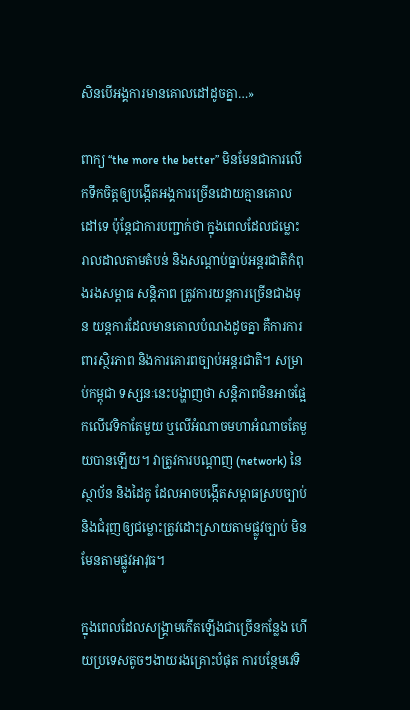សិនបើអង្គការមានគោលដៅដូចគ្នា…»

ពាក្យ “the more the better” មិនមែនជាការលើកទឹកចិត្តឲ្យបង្កើតអង្គការច្រើនដោយគ្មានគោលដៅទេ ប៉ុន្តែជាការបញ្ជាក់ថា ក្នុងពេលដែលជម្លោះរាលដាលតាមតំបន់ និងសណ្តាប់ធ្នាប់អន្តរជាតិកំពុងរងសម្ពាធ សន្តិភាព ត្រូវការយន្តការច្រើនជាងមុន យន្តការដែលមានគោលបំណងដូចគ្នា គឺការការពារស្ថិរភាព និងការគោរពច្បាប់អន្តរជាតិ។ សម្រាប់កម្ពុជា ទស្សនៈនេះបង្ហាញថា សន្តិភាពមិនអាចផ្អែកលើវេទិកាតែមួយ ឬលើអំណាចមហាអំណាចតែមួយបានឡើយ។ វាត្រូវការបណ្តាញ (network) នៃស្ថាប័ន និងដៃគូ ដែលអាចបង្កើតសម្ពាធស្របច្បាប់ និងជំរុញឲ្យជម្លោះត្រូវដោះស្រាយតាមផ្លូវច្បាប់ មិនមែនតាមផ្លូវអាវុធ។

ក្នុងពេលដែលសង្គ្រាមកើតឡើងជាច្រើនកន្លែង ហើយប្រទេសតូចៗងាយរងគ្រោះបំផុត ការបន្ថែមវេទិ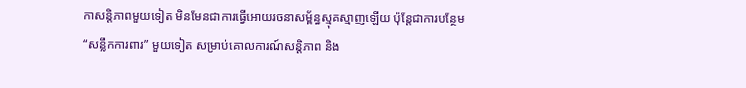កាសន្តិភាពមួយទៀត មិនមែនជាការធ្វើអោយរចនាសម្ព័ន្ធស្មុគស្មាញឡើយ ប៉ុន្តែជាការបន្ថែម “សន្លឹកការពារ” មួយទៀត សម្រាប់គោលការណ៍សន្តិភាព និង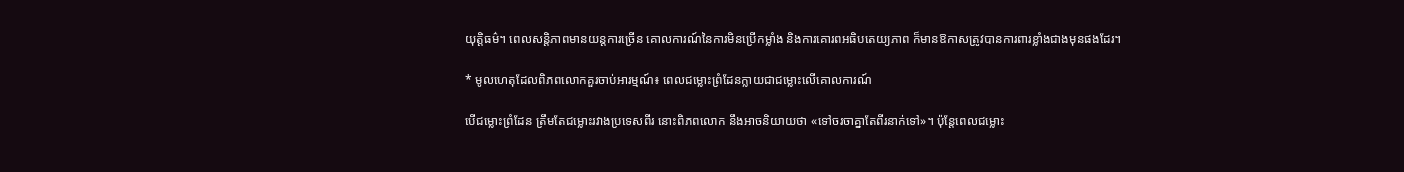យុត្តិធម៌។ ពេលសន្តិភាពមានយន្តការច្រើន គោលការណ៍នៃការមិនប្រើកម្លាំង និងការគោរពអធិបតេយ្យភាព ក៏មានឱកាសត្រូវបានការពារខ្លាំងជាងមុនផងដែរ។

* មូលហេតុដែលពិភពលោកគួរចាប់អារម្មណ៍៖ ពេលជម្លោះព្រំដែនក្លាយជាជម្លោះលើគោលការណ៍

បើជម្លោះព្រំដែន ត្រឹមតែជម្លោះរវាងប្រទេសពីរ នោះពិភពលោក នឹងអាចនិយាយថា «ទៅចរចាគ្នាតែពីរនាក់ទៅ»។ ប៉ុន្តែពេលជម្លោះ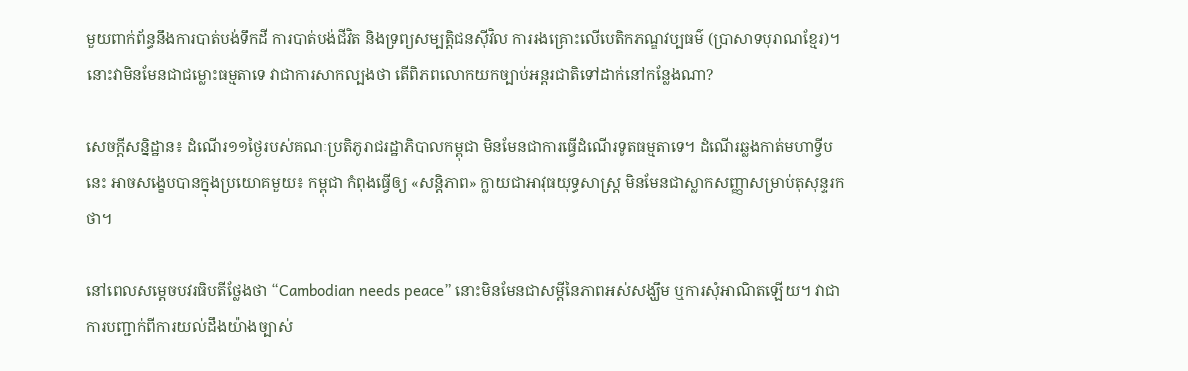មួយពាក់ព័ន្ធនឹងការបាត់បង់ទឹកដី ការបាត់បង់ជីវិត និងទ្រព្យសម្បត្តិជនស៊ីវិល ការរងគ្រោះលើបេតិកភណ្ឌវប្បធម៌ (ប្រាសាទបុរាណខ្មែរ)។ នោះវាមិនមែនជាជម្លោះធម្មតាទេ វាជាការសាកល្បងថា តើពិភពលោកយកច្បាប់អន្តរជាតិទៅដាក់នៅកន្លែងណា?

សេចក្តីសន្និដ្ឋាន៖ ដំណើរ១១ថ្ងៃរបស់គណៈប្រតិភូរាជរដ្ឋាភិបាលកម្ពុជា មិនមែនជាការធ្វើដំណើរទូតធម្មតាទេ។ ដំណើរឆ្លងកាត់មហាទ្វីបនេះ អាចសង្ខេបបានក្នុងប្រយោគមួយ៖ កម្ពុជា កំពុងធ្វើឲ្យ «សន្តិភាព» ក្លាយជាអាវុធយុទ្ធសាស្ត្រ មិនមែនជាស្លាកសញ្ញាសម្រាប់តុសុន្ទរកថា។

នៅពេលសម្តេចបវរធិបតីថ្លែងថា “Cambodian needs peace” នោះមិនមែនជាសម្តីនៃភាពអស់សង្ឃឹម ឬការសុំអាណិតឡើយ។ វាជាការបញ្ជាក់ពីការយល់ដឹងយ៉ាងច្បាស់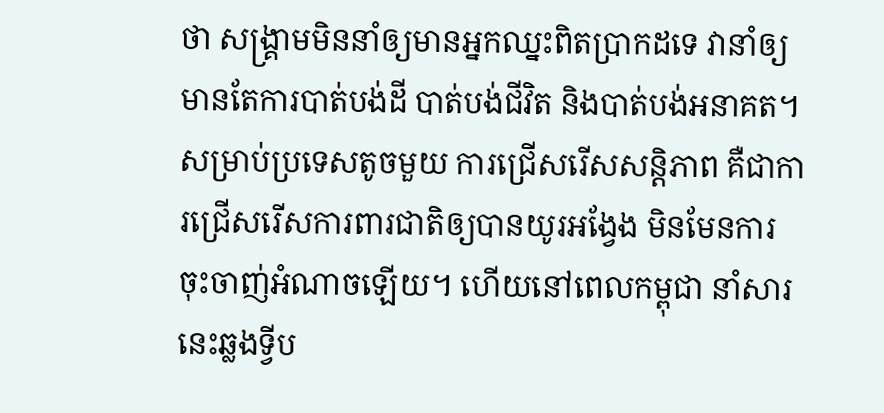ថា សង្គ្រាមមិននាំឲ្យមានអ្នកឈ្នះពិតប្រាកដទេ វានាំឲ្យមានតែការបាត់បង់ដី បាត់បង់ជីវិត និងបាត់បង់អនាគត។ សម្រាប់ប្រទេសតូចមួយ ការជ្រើសរើសសន្តិភាព គឺជាការជ្រើសរើសការពារជាតិឲ្យបានយូរអង្វែង មិនមែនការចុះចាញ់អំណាចឡើយ។ ហើយនៅពេលកម្ពុជា នាំសារនេះឆ្លងទ្វីប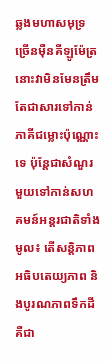ឆ្លងមហាសមុទ្រ ច្រើនម៉ឺនគីឡូម៉ែត្រ នោះវាមិនមែនត្រឹមតែជាសារទៅកាន់ភាគីជម្លោះប៉ុណ្ណោះទេ ប៉ុន្តែជាសំណួរមួយទៅកាន់សហគមន៍អន្តរជាតិទាំងមូល៖ តើសន្តិភាព អធិបតេយ្យភាព និងបូរណភាពទឹកដី គឺជា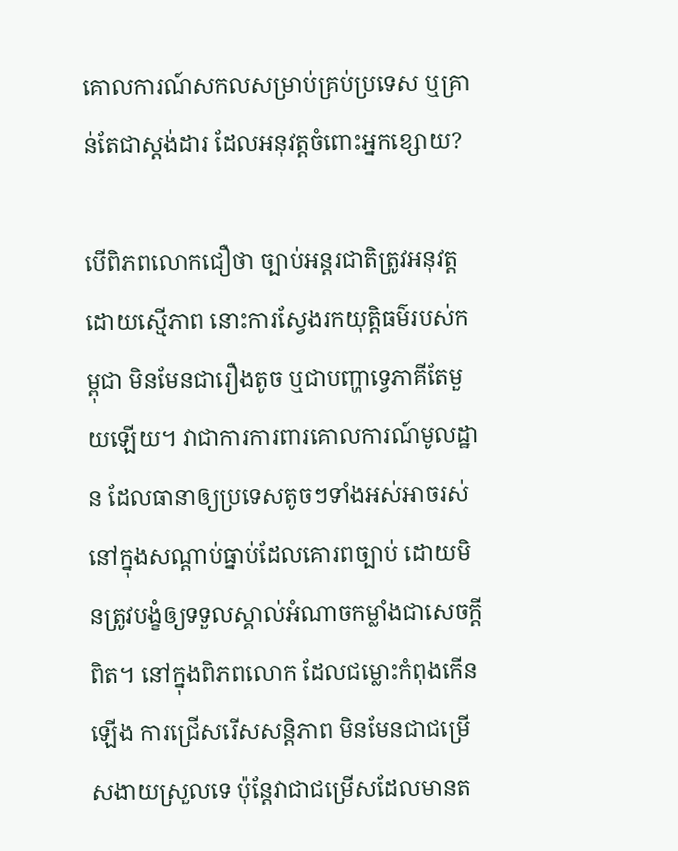គោលការណ៍សកលសម្រាប់គ្រប់ប្រទេស ឬគ្រាន់តែជាស្តង់ដារ ដែលអនុវត្តចំពោះអ្នកខ្សោយ?

បើពិភពលោកជឿថា ច្បាប់អន្តរជាតិត្រូវអនុវត្តដោយស្មើភាព នោះការស្វែងរកយុត្តិធម៌របស់កម្ពុជា មិនមែនជារឿងតូច ឬជាបញ្ហាទ្វេភាគីតែមួយឡើយ។ វាជាការការពារគោលការណ៍មូលដ្ឋាន ដែលធានាឲ្យប្រទេសតូចៗទាំងអស់អាចរស់នៅក្នុងសណ្តាប់ធ្នាប់ដែលគោរពច្បាប់ ដោយមិនត្រូវបង្ខំឲ្យទទួលស្គាល់អំណាចកម្លាំងជាសេចក្តីពិត។ នៅក្នុងពិភពលោក ដែលជម្លោះកំពុងកើនឡើង ការជ្រើសរើសសន្តិភាព មិនមែនជាជម្រើសងាយស្រួលទេ ប៉ុន្តែវាជាជម្រើសដែលមានត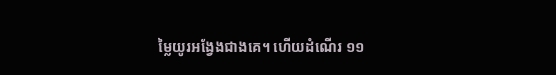ម្លៃយូរអង្វែងជាងគេ។ ហើយដំណើរ ១១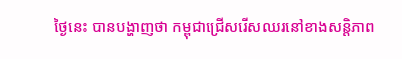ថ្ងៃនេះ បានបង្ហាញថា កម្ពុជាជ្រើសរើសឈរនៅខាងសន្តិភាព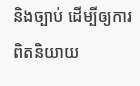និងច្បាប់ ដើម្បីឲ្យការពិតនិយាយ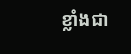ខ្លាំងជា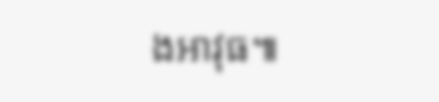ងអាវុធ៕